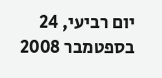יום רביעי, 24 בספטמבר 2008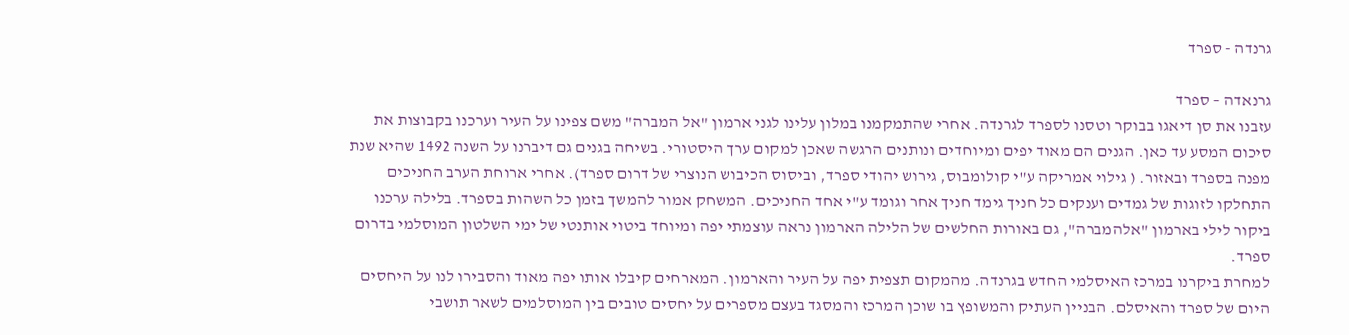גרנדה - ספרד

גרנאדה – ספרד
עזבנו את סן דיאגו בבוקר וטסנו לספרד לגרנדה. אחרי שהתמקמנו במלון עלינו לגני ארמון "אל המברה" משם צפינו על העיר וערכנו בקבוצות את סיכום המסע עד כאן. הגנים הם מאוד יפים ומיוחדים ונותנים הרגשה שאכן למקום ערך היסטורי. בשיחה בגנים גם דיברנו על השנה 1492 שהיא שנת מפנה בספרד ובאזור. ( גילוי אמריקה ע"י קולומבוס, גירוש יהודי ספרד, וביסוס הכיבוש הנוצרי של דרום ספרד). אחרי ארוחת הערב החניכים התחלקו לזוגות של גמדים וענקים כל חניך גימד חניך אחר וגומד ע"י אחד החניכים. המשחק אמור להמשך בזמן כל השהות בספרד. בלילה ערכנו ביקור לילי בארמון "אלהמברה", גם באורות החלשים של הלילה הארמון נראה עוצמתי יפה ומיוחד ביטוי אותנטי של ימי השלטון המוסלמי בדרום ספרד.
למחרת ביקרנו במרכז האיסלמי החדש בגרנדה. מהמקום תצפית יפה על העיר והארמון. המארחים קיבלו אותו יפה מאוד והסבירו לנו על היחסים היום של ספרד והאיסלם. הבניין העתיק והמשופץ בו שוכן המרכז והמסגד בעצם מספרים על יחסים טובים בין המוסלמים לשאר תושבי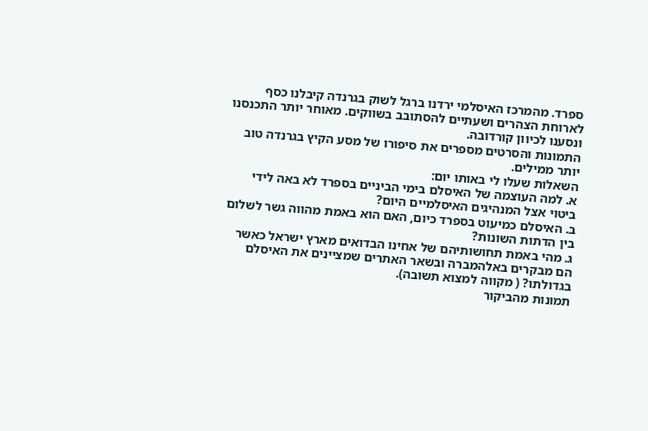ספרד. מהמרכז האיסלמי ירדנו ברגל לשוק בגרנדה קיבלנו כסף לארוחת הצהרים ושעתיים להסתובב בשווקים. מאוחר יותר התכנסנו ונסענו לכיוון קורדובה.
התמונות והסרטים מספרים את סיפורו של מסע הקיץ בגרנדה טוב יותר ממילים.
השאלות שעלו לי באותו יום:
א. למה העוצמה של האיסלם בימי הביניים בספרד לא באה לידי ביטוי אצל המנהיגים האיסלמיים היום?
ב. האיסלם כמיעוט בספרד כיום, האם הוא באמת מהווה גשר לשלום בין הדתות השונות?
ג. מהי באמת תחושותיהם של אחינו הבדואים מארץ ישראל כאשר הם מבקרים באלהמברה ובשאר האתרים שמציינים את האיסלם בגדולתו? ( מקווה למצוא תשובה).
תמונות מהביקור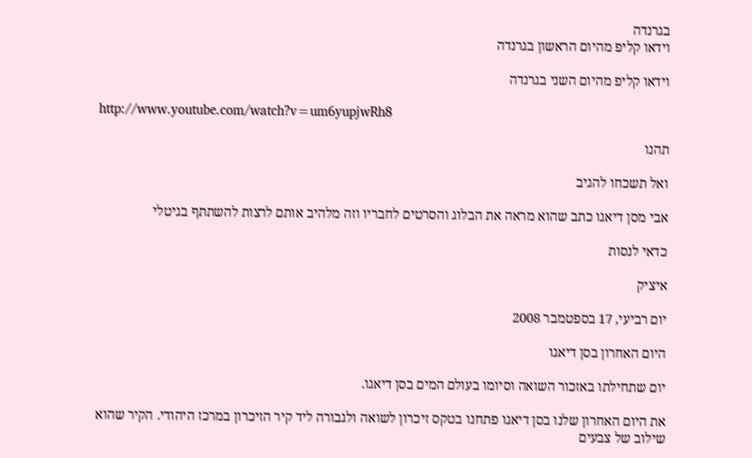בגרנדה
וידאו קליפ מהיום הראשון בגרנדה

וידאו קליפ מהיום השני בגרנדה

http://www.youtube.com/watch?v=um6yupjwRh8

תהנו

ואל תשכחו להגיב

אבי מסן דיאגו כתב שהוא מראה את הבלוג והסרטים לחבריו וזה מלהיב אותם לרצות להשתתף בגיטלי

כדאי לנסות

איציק

יום רביעי, 17 בספטמבר 2008

היום האחרון בסן דיאגו

יום שתחילתו באזכור השואה וסיומו בעולם המים בסן דיאגו.

את היום האחרון שלנו בסן דיאגו פתחנו בטקס זיכרון לשואה ולגבורה ליד קיר הזיכרון במרכז היהודי. הקיר שהוא שילוב של צבעים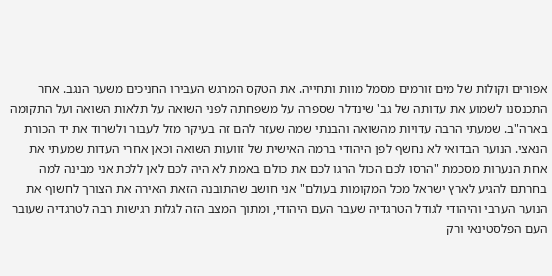אפורים וקולות של מים זורמים מסמל מוות ותחייה. את הטקס המרגש העבירו החניכים משער הנגב. אחר התכנסנו לשמוע את עדותה של גב' שינדלר שספרה על משפחתה לפני השואה על תלאות השואה ועל התקומה בארה"ב. שמעתי הרבה עדויות מהשואה והבנתי שמה שעזר להם זה בעיקר מזל לעבור ולשרוד את יד הכורת הנאצי. הנוער הבדואי לא נחשף לפן היהודי ברמה האישית של זוועות השואה וכאן אחרי העדות שמעתי את אחת הנערות מסכמת "הרסו לכם הכול הרגו לכם את כולם באמת לא היה לכם לאן ללכת אני מבינה למה בחרתם להגיע לארץ ישראל מכל המקומות בעולם" אני חושב שהתובנה הזאת האירה את הצורך לחשוף את הנוער הערבי והיהודי לגודל הטרגדיה שעבר העם היהודי, ומתוך המצב הזה לגלות רגישות רבה לטרגדיה שעובר העם הפלסטינאי ורק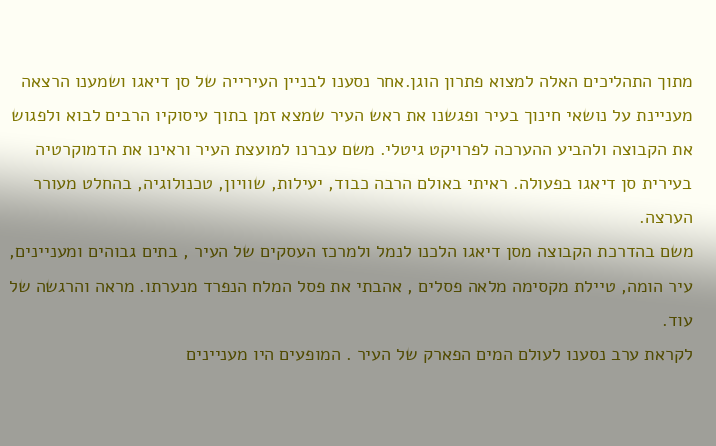מתוך התהליכים האלה למצוא פתרון הוגן.אחר נסענו לבניין העירייה של סן דיאגו ושמענו הרצאה מעניינת על נושאי חינוך בעיר ופגשנו את ראש העיר שמצא זמן בתוך עיסוקיו הרבים לבוא ולפגוש את הקבוצה ולהביע ההערכה לפרויקט גיטלי. משם עברנו למועצת העיר וראינו את הדמוקרטיה בעירית סן דיאגו בפעולה. ראיתי באולם הרבה כבוד, יעילות, שוויון, טכנולוגיה, בהחלט מעורר הערצה.
משם בהדרכת הקבוצה מסן דיאגו הלכנו לנמל ולמרכז העסקים של העיר , בתים גבוהים ומעניינים, עיר הומה, טיילת מקסימה מלאה פסלים , אהבתי את פסל המלח הנפרד מנערתו. מראה והרגשה של עוד.
לקראת ערב נסענו לעולם המים הפארק של העיר . המופעים היו מעניינים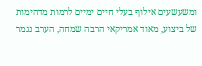ומשעשעים אילוף בעלי חיים ימיים לרמות מדהימות של ביצוע, מאוד אמריקאי הרבה שמחה, הערב נגמר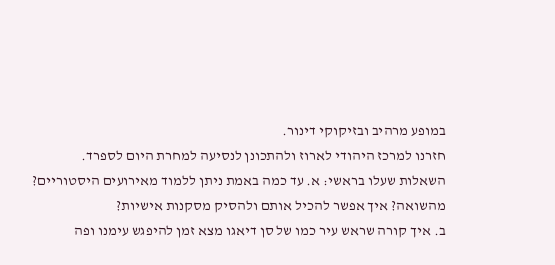במופע מרהיב ובזיקוקי דינור.
חזרנו למרכז היהודי לארוז ולהתכונן לנסיעה למחרת היום לספרד.
השאלות שעלו בראשי: א. עד כמה באמת ניתן ללמוד מאירועים היסטוריים? מהשואה? איך אפשר להכיל אותם ולהסיק מסקנות אישיות?
ב. איך קורה שראש עיר כמו של סן דיאגו מצא זמן להיפגש עימנו ופה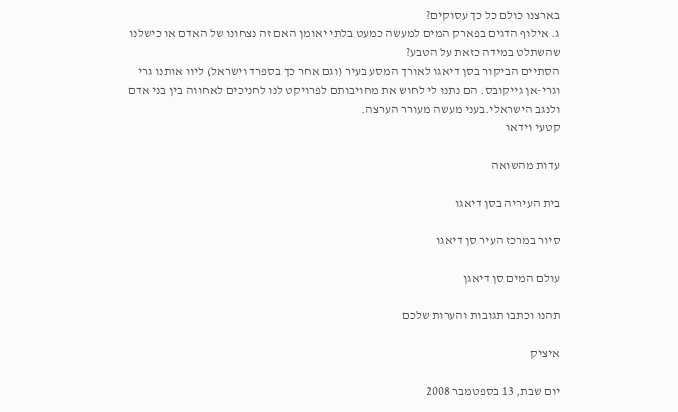בארצנו כולם כל כך עסוקים?
ג. אילוף הדגים בפארק המים למעשה כמעט בלתי יאומן האם זה נצחונו של האדם או כישלנו שהשתלט במידה כזאת על הטבע?
הסתיים הביקור בסן דיאגו לאורך המסע בעיר (וגם אחר כך בספרד וישראל) ליוו אותנו גרי וגרי-אן גייקובס. הם נתנו לי לחוש את מחויבותם לפרויקט לנו לחניכים לאחווה בין בני אדם ולנגב הישראלי.בעני מעשה מעורר הערצה.
קטעי וידאו

עדות מהשואה

בית העיריה בסן דיאגו

סיור במרכז העיר סן דיאגו

עולם המים סן דיאגן

תהנו וכתבו תגובות והערות שלכם

איציק

יום שבת, 13 בספטמבר 2008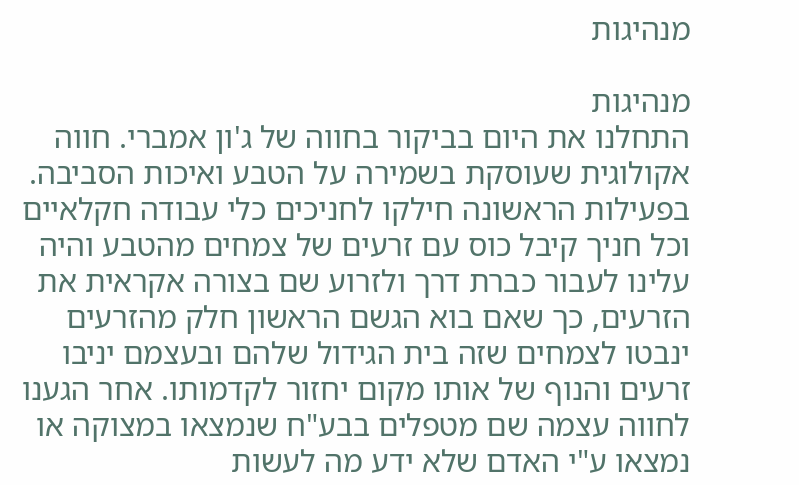מנהיגות

מנהיגות
התחלנו את היום בביקור בחווה של ג'ון אמברי. חווה אקולוגית שעוסקת בשמירה על הטבע ואיכות הסביבה. בפעילות הראשונה חילקו לחניכים כלי עבודה חקלאיים וכל חניך קיבל כוס עם זרעים של צמחים מהטבע והיה עלינו לעבור כברת דרך ולזרוע שם בצורה אקראית את הזרעים, כך שאם בוא הגשם הראשון חלק מהזרעים ינבטו לצמחים שזה בית הגידול שלהם ובעצמם יניבו זרעים והנוף של אותו מקום יחזור לקדמותו. אחר הגענו לחווה עצמה שם מטפלים בבע"ח שנמצאו במצוקה או נמצאו ע"י האדם שלא ידע מה לעשות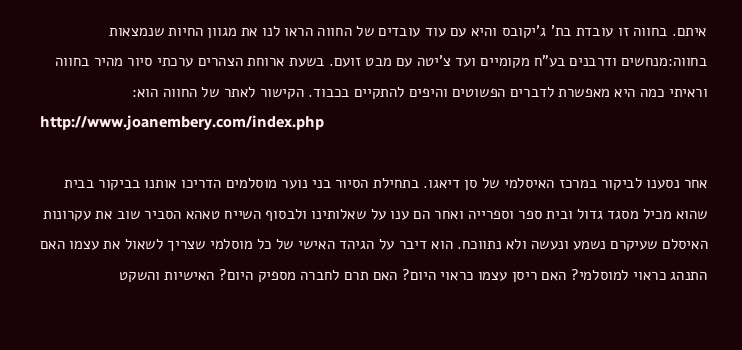איתם. בחווה זו עובדת בת' ג'יקובס והיא עם עוד עובדים של החווה הראו לנו את מגוון החיות שנמצאות בחווה:מנחשים ודרבנים בע"ח מקומיים ועד צ'יטה עם מבט זועם. בשעת ארוחת הצהרים ערכתי סיור מהיר בחווה וראיתי כמה היא מאפשרת לדברים הפשוטים והיפים להתקיים בכבוד. הקישור לאתר של החווה הוא:
http://www.joanembery.com/index.php

אחר נסענו לביקור במרכז האיסלמי של סן דיאגו. בתחילת הסיור בני נוער מוסלמים הדריכו אותנו בביקור בבית שהוא מכיל מסגד גדול ובית ספר וספרייה ואחר הם ענו על שאלותינו ולבסוף השייח טאהא הסביר שוב את עקרונות האיסלם שעיקרם נשמע ונעשה ולא נתווכח. הוא דיבר על הגיהד האישי של כל מוסלמי שצריך לשאול את עצמו האם התנהג כראוי למוסלמי? האם ריסן עצמו כראוי היום? האם תרם לחברה מספיק היום? האישיות והשקט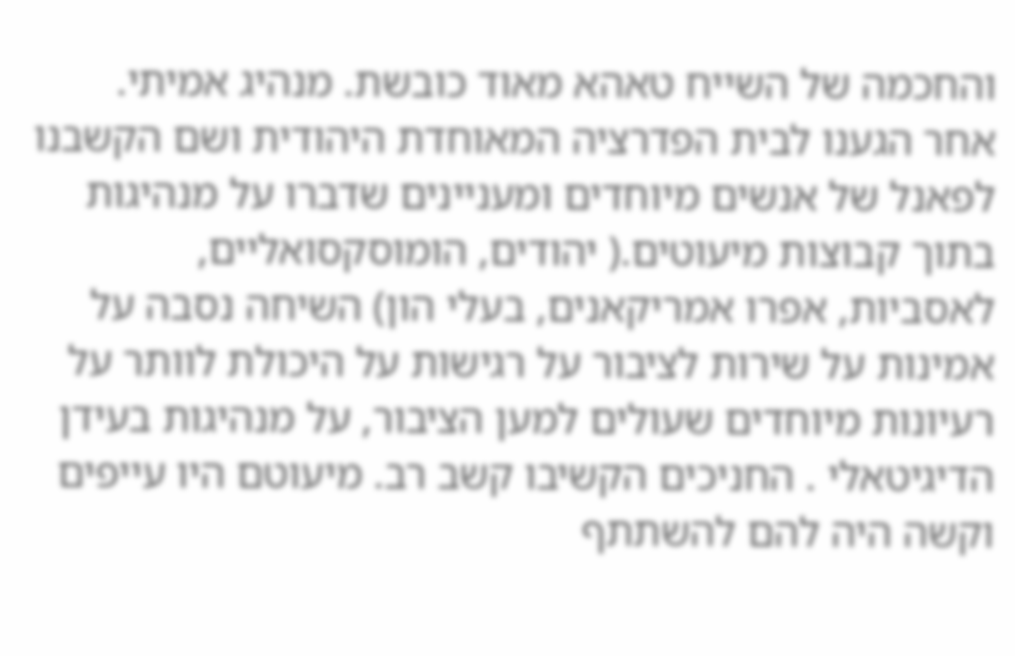והחכמה של השייח טאהא מאוד כובשת. מנהיג אמיתי.
אחר הגענו לבית הפדרציה המאוחדת היהודית ושם הקשבנו לפאנל של אנשים מיוחדים ומעניינים שדברו על מנהיגות בתוך קבוצות מיעוטים.( יהודים, הומוסקסואליים, לאסביות, אפרו אמריקאנים, בעלי הון) השיחה נסבה על אמינות על שירות לציבור על רגישות על היכולת לוותר על רעיונות מיוחדים שעולים למען הציבור, על מנהיגות בעידן הדיגיטאלי . החניכים הקשיבו קשב רב. מיעוטם היו עייפים וקשה היה להם להשתתף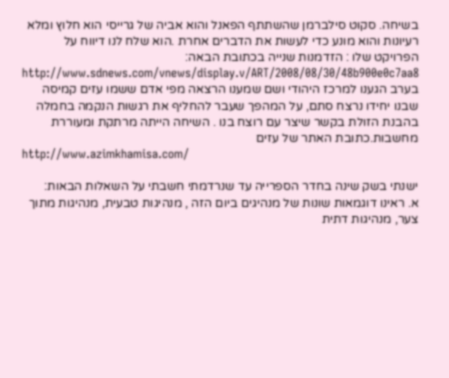בשיחה. סקוט סילברמן שהשתתף הפאנל והוא אביה של גרייסי הוא חלוץ ומלא רעיונות והוא מונע כדי לעשות את הדברים אחרת .הוא שלח לנו דיווח על הפרויקט שלו : הזדמנות שנייה בכתובת הבאה:
http://www.sdnews.com/vnews/display.v/ART/2008/08/30/48b900e0c7aa8
בערב הגענו למרכז היהודי ושם שמענו הרצאה מפי אדם ששמו עזים קמיסה שבנו יחידו נרצח סתם, על המהפך שעבר להחליף את רגשות הנקמה בחמלה בהבנת הזולת בקשר שיצר עם רוצח בנו . השיחה הייתה מרתקת ומעוררת מחשבות.כתובת האתר של עזים
http://www.azimkhamisa.com/

ישנתי בשק שינה בחדר הספרייה עד שנרדמתי חשבתי על השאלות הבאות:
א. ראינו דוגמאות שונות של מנהיגים ביום הזה , מנהיגות טבעית, מנהיגות מתוך צער, מנהיגות דתית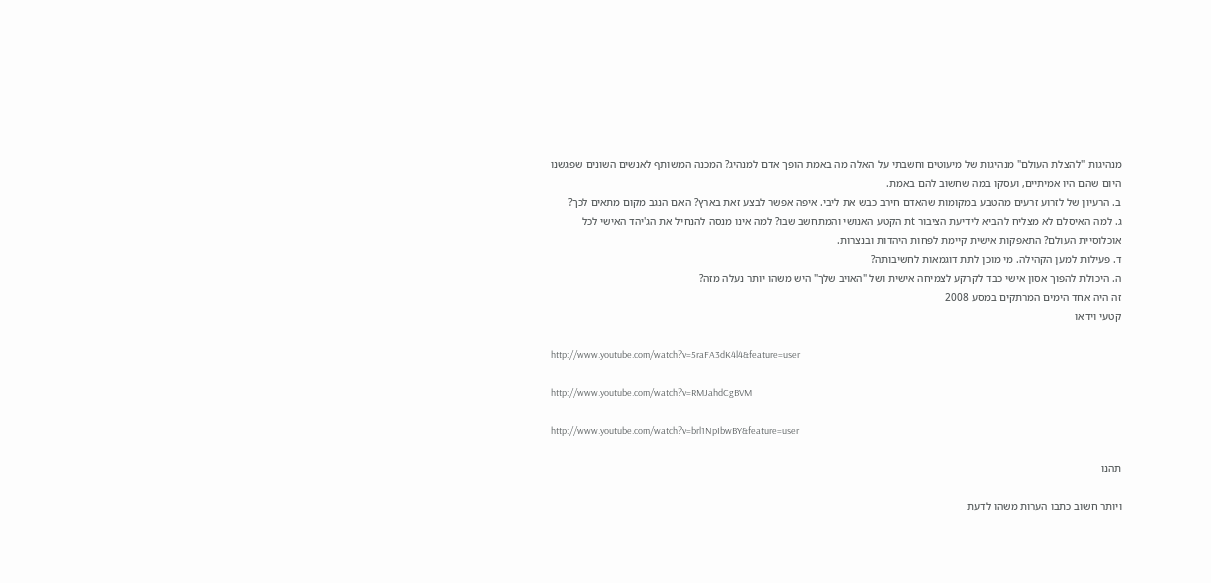מנהיגות "להצלת העולם" מנהיגות של מיעוטים וחשבתי על האלה מה באמת הופך אדם למנהיג? המכנה המשותף לאנשים השונים שפגשנו היום שהם היו אמיתיים, ועסקו במה שחשוב להם באמת.
ב. הרעיון של לזרוע זרעים מהטבע במקומות שהאדם חירב כבש את ליבי. איפה אפשר לבצע זאת בארץ? האם הנגב מקום מתאים לכך?
ג. למה האיסלם לא מצליח להביא לידיעת הציבור tת הקטע האנושי והמתחשב שבו? למה אינו מנסה להנחיל את הג'יהד האישי לכל אוכלוסיית העולם? התאפקות אישית קיימת לפחות היהדות ובנצרות.
ד. פעילות למען הקהילה. מי מוכן לתת דוגמאות לחשיבותה?
ה. היכולת להפוך אסון אישי כבד לקרקע לצמיחה אישית ושל "האויב שלך" היש משהו יותר נעלה מזה?
זה היה אחד הימים המרתקים במסע 2008
קטעי וידאו

http://www.youtube.com/watch?v=5raFA3dK4l4&feature=user

http://www.youtube.com/watch?v=RMJahdCgBVM

http://www.youtube.com/watch?v=brl1NpIbwBY&feature=user

תהנו

ויותר חשוב כתבו הערות משהו לדעת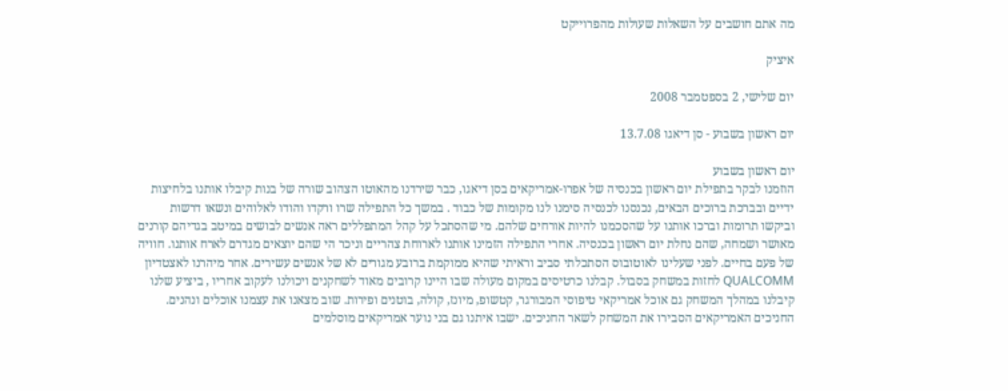מה אתם חושבים על השאלות שעולות מהפרוייקט

איציק

יום שלישי, 2 בספטמבר 2008

יום ראשון בשבוע - סן דיאגו 13.7.08

יום ראשון בשבוע
הוזמנו לבקר בתפילת יום ראשון בכנסיה של אפרו-אמריקאים בסן דיאגו, כבר שירדנו מהאוטו הצהוב שורה של בנות קיבלו אותנו בלחיצות ידיים ובברכת ברוכים הבאים, נכנסנו לכנסיה סימנו לנו מקומות של כבוד . במשך כל התפילה שרו ורקדו והודו לאלוהים ונשאו דרשות וביקשו תרומות וברכו אותנו על שהסכמנו להיות אורחים שלהם. מי שהסתכל על קהל המתפללים ראה אנשים לבושים במיטב בגדיהם קורנים מאושר ושמחה, שהם נחלת יום ראשון בכנסיה. אחרי התפילה הזמינו אותנו לארוחת צהריים וניכר הי שהם יוצאים מגדרם לארח אותנו. חוויה של פעם בחיים. לפני שעלינו לאוטובוס הסתכלתי סביב וראיתי שהיא ממוקמת ברובע מגורים לא של אנשים עשירים. אחר מיהרנו לאצטדיון QUALCOMM לחזות במשחק בסבול. קבלנו כרטיסים במקום מעולה שבו היינו קרובים מאוד לשחקנים ויכולנו לעקוב אחריו , ביציע שלנו קיבלנו במהלך המשחק גם אוכל אמריקאי טיפוסי המבורגר, קטשופ, מיונז, קולה, בוטנים ופירות. שוב מצאנו את עצמנו אוכלים ונהנים. החניכים האמריקאים הסבירו את המשחק לשאר החניכים. ישבו איתנו גם בני נוער אמריקאים מוסלמים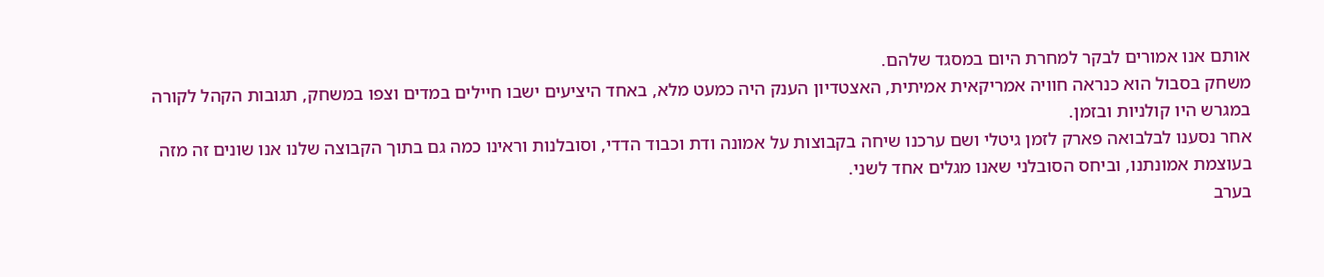אותם אנו אמורים לבקר למחרת היום במסגד שלהם.
משחק בסבול הוא כנראה חוויה אמריקאית אמיתית, האצטדיון הענק היה כמעט מלא, באחד היציעים ישבו חיילים במדים וצפו במשחק, תגובות הקהל לקורה במגרש היו קולניות ובזמן.
אחר נסענו לבלבואה פארק לזמן גיטלי ושם ערכנו שיחה בקבוצות על אמונה ודת וכבוד הדדי, וסובלנות וראינו כמה גם בתוך הקבוצה שלנו אנו שונים זה מזה בעוצמת אמונתנו, וביחס הסובלני שאנו מגלים אחד לשני.
בערב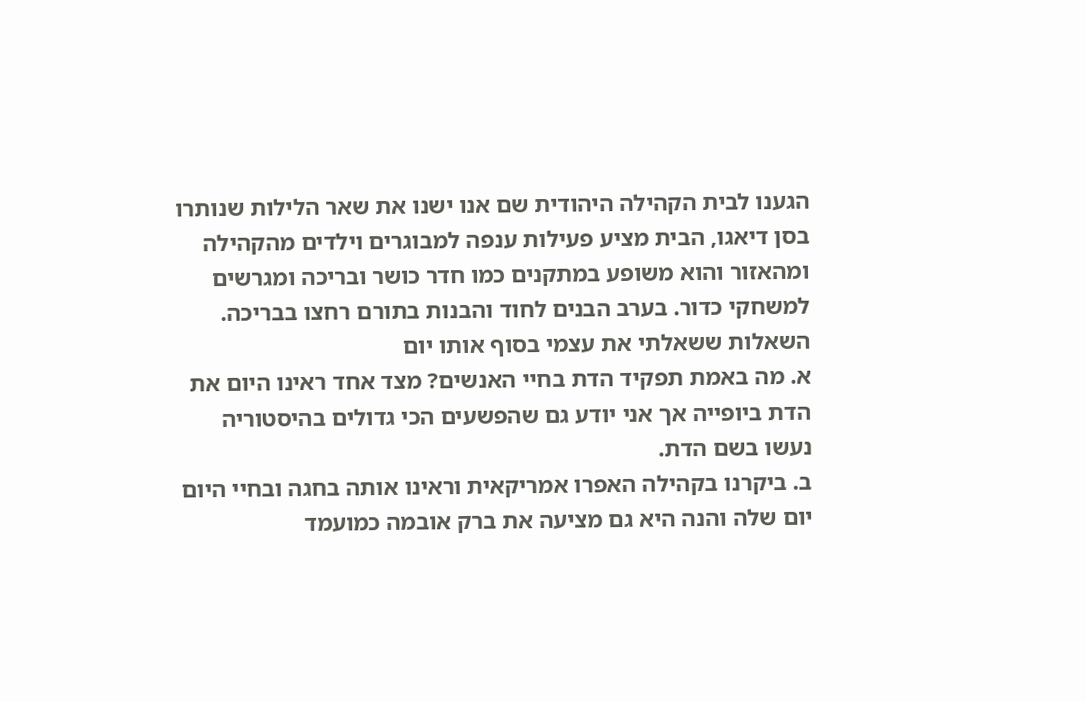הגענו לבית הקהילה היהודית שם אנו ישנו את שאר הלילות שנותרו בסן דיאגו, הבית מציע פעילות ענפה למבוגרים וילדים מהקהילה ומהאזור והוא משופע במתקנים כמו חדר כושר ובריכה ומגרשים למשחקי כדור. בערב הבנים לחוד והבנות בתורם רחצו בבריכה.
השאלות ששאלתי את עצמי בסוף אותו יום
א. מה באמת תפקיד הדת בחיי האנשים? מצד אחד ראינו היום את הדת ביופייה אך אני יודע גם שהפשעים הכי גדולים בהיסטוריה נעשו בשם הדת.
ב. ביקרנו בקהילה האפרו אמריקאית וראינו אותה בחגה ובחיי היום יום שלה והנה היא גם מציעה את ברק אובמה כמועמד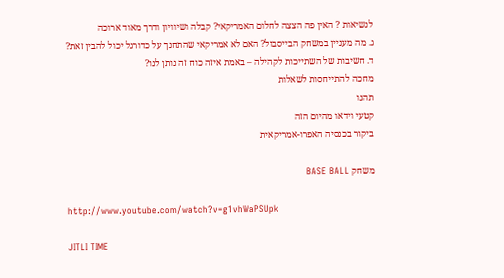לנשיאות ? האין פה הצצה לחלום האמריקאי? קבלה ושיוויון ודרך מאוד ארוכה
ג. מה מעניין במשחק הבייסבול? האם לא אמריקאי שהתחנך על כדורגל יכול להבין זאת?
ד. חשיבות של השתייכות לקהילה – באמת איזה כוח זה נותן לנו?
מחכה להתייחסות לשאלות
תהנו
קטעי וידאו מהיום הזה
ביקור בכנסיה האפרו-אמריקאית

משחק BASE BALL

http://www.youtube.com/watch?v=g1vhWaPSUpk

JITLI TIME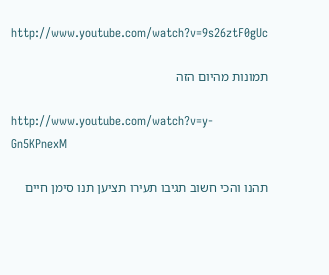http://www.youtube.com/watch?v=9s26ztF0gUc

תמונות מהיום הזה

http://www.youtube.com/watch?v=y-Gn5KPnexM

תהנו והכי חשוב תגיבו תעירו תציען תנו סימן חיים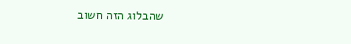שהבלוג הזה חשוב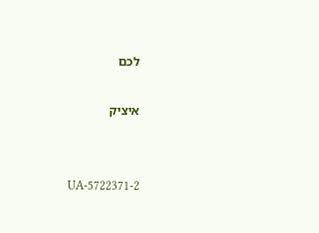לכם

איציק


UA-5722371-2